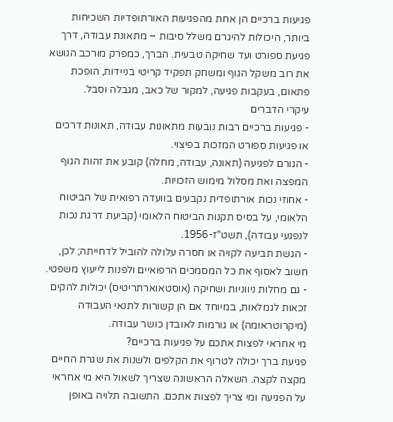פגיעות ברכיים הן אחת מהפגיעות האורתופדיות השכיחות ביותר, היכולות להיגרם משלל סיבות – מתאונת עבודה, דרך פגיעת ספורט ועד שחיקה טבעית. הברך, כמפרק מורכב הנושא את רוב משקל הגוף ומשחק תפקיד קריטי בניידות, הופכת פתאום, בעקבות פגיעה, למקור של כאב, מגבלה וסבל.
עיקרי הדברים
- פגיעות ברכיים רבות נובעות מתאונות עבודה, תאונות דרכים או פגיעות ספורט המזכות בפיצוי.
- הגורם לפגיעה (תאונה, עבודה, מחלה) קובע את זהות הגוף המפצה ואת מסלול מימוש הזכויות.
- אחוזי נכות אורתופדית נקבעים בוועדה רפואית של הביטוח הלאומי, על בסיס תקנות הביטוח הלאומי (קביעת דרגת נכות לנפגעי עבודה), תשט"ז-1956.
- הגשת תביעה לקויה או חסרה עלולה להוביל לדחייתה; לכן, חשוב לאסוף את כל המסמכים הרפואיים ולפנות לייעוץ משפטי.
- גם מחלות ניווניות ושחיקה (אוסטאוארתריטיס) יכולות להקים זכאות לגמלאות, במיוחד אם הן קשורות לתנאי העבודה (מיקרוטראומה) או גורמות לאובדן כושר עבודה.
מי אחראי לפצות אתכם על פגיעות ברכיים?
פגיעת ברך יכולה לטרוף את הקלפים ולשנות את שגרת החיים מקצה לקצה. השאלה הראשונה שצריך לשאול היא מי אחראי על הפגיעה ומי צריך לפצות אתכם. התשובה תלויה באופן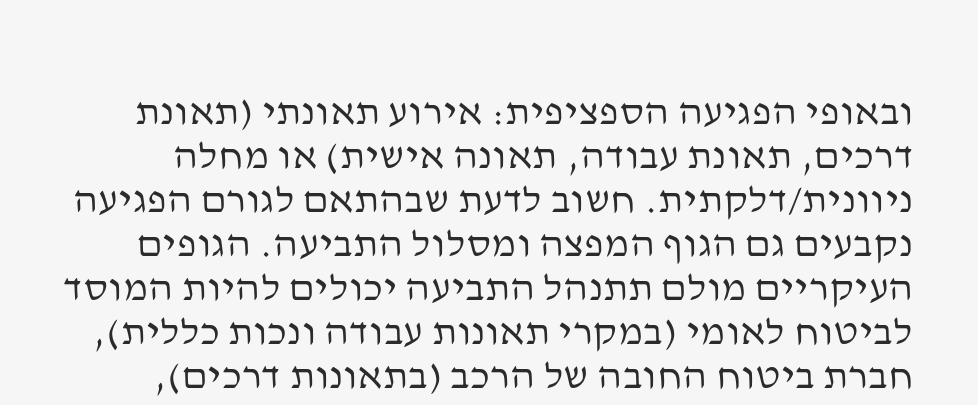ובאופי הפגיעה הספציפית: אירוע תאונתי (תאונת דרכים, תאונת עבודה, תאונה אישית) או מחלה ניוונית/דלקתית. חשוב לדעת שבהתאם לגורם הפגיעה נקבעים גם הגוף המפצה ומסלול התביעה. הגופים העיקריים מולם תתנהל התביעה יכולים להיות המוסד לביטוח לאומי (במקרי תאונות עבודה ונכות כללית), חברת ביטוח החובה של הרכב (בתאונות דרכים),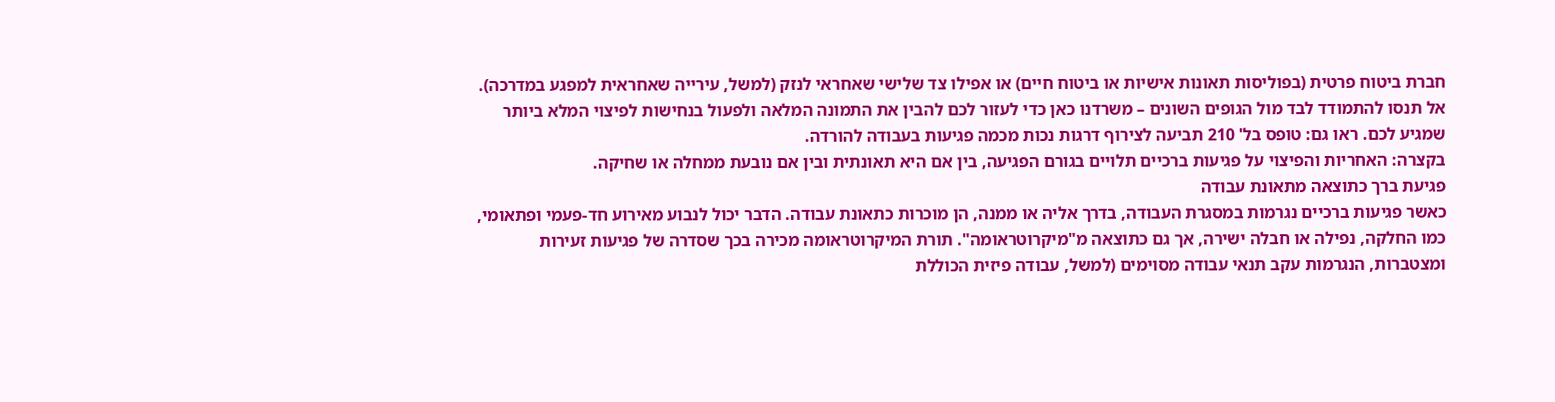חברת ביטוח פרטית (בפוליסות תאונות אישיות או ביטוח חיים) או אפילו צד שלישי שאחראי לנזק (למשל, עירייה שאחראית למפגע במדרכה).
אל תנסו להתמודד לבד מול הגופים השונים – משרדנו כאן כדי לעזור לכם להבין את התמונה המלאה ולפעול בנחישות לפיצוי המלא ביותר שמגיע לכם. ראו גם: טופס בל' 210 תביעה לצירוף דרגות נכות מכמה פגיעות בעבודה להורדה.
בקצרה: האחריות והפיצוי על פגיעות ברכיים תלויים בגורם הפגיעה, בין אם היא תאונתית ובין אם נובעת ממחלה או שחיקה.
פגיעת ברך כתוצאה מתאונת עבודה
כאשר פגיעות ברכיים נגרמות במסגרת העבודה, בדרך אליה או ממנה, הן מוכרות כתאונת עבודה. הדבר יכול לנבוע מאירוע חד-פעמי ופתאומי, כמו החלקה, נפילה או חבלה ישירה, אך גם כתוצאה מ"מיקרוטראומה". תורת המיקרוטראומה מכירה בכך שסדרה של פגיעות זעירות ומצטברות, הנגרמות עקב תנאי עבודה מסוימים (למשל, עבודה פיזית הכוללת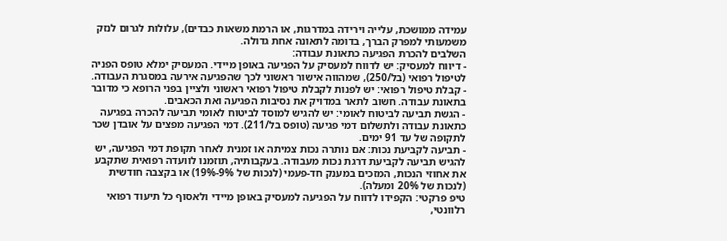עמידה ממושכת, עלייה וירידה במדרגות, או הרמת משאות כבדים), עלולות לגרום לנזק משמעותי למפרק הברך, בדומה לתאונה אחת גדולה.
השלבים להכרת הפגיעה כתאונת עבודה:
- דיווח למעסיק: יש לדווח למעסיק על הפגיעה באופן מיידי. המעסיק ימלא טופס הפניה לטיפול רפואי (בל/250), שמהווה אישור ראשוני לכך שהפגיעה אירעה במסגרת העבודה.
- קבלת טיפול רפואי: יש לפנות לקבלת טיפול רפואי ראשוני ולציין בפני הרופא כי מדובר בתאונת עבודה. חשוב לתאר במדויק את נסיבות הפגיעה ואת הכאבים.
- הגשת תביעה לביטוח לאומי: יש להגיש למוסד לביטוח לאומי תביעה להכרה בפגיעה כתאונת עבודה ולתשלום דמי פגיעה (טופס בל/211). דמי הפגיעה מפצים על אובדן שכר לתקופה של עד 91 ימים.
- תביעה לקביעת נכות: אם נותרה נכות צמיתה או זמנית לאחר תקופת דמי הפגיעה, יש להגיש תביעה לקביעת דרגת נכות מעבודה. בעקבותיה, תוזמנו לוועדה רפואית שתקבע את אחוזי הנכות, המזכים במענק חד-פעמי (לנכות של 9%-19%) או בקצבה חודשית (לנכות של 20% ומעלה).
טיפ פרקטי: הקפידו לדווח על הפגיעה למעסיק באופן מיידי ולאסוף כל תיעוד רפואי רלוונטי,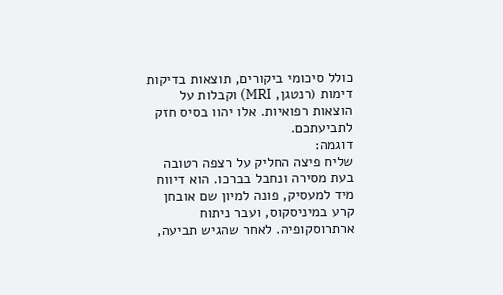כולל סיכומי ביקורים, תוצאות בדיקות דימות (רנטגן, MRI) וקבלות על הוצאות רפואיות. אלו יהוו בסיס חזק לתביעתכם.
דוגמה:
שליח פיצה החליק על רצפה רטובה בעת מסירה ונחבל בברכו. הוא דיווח מיד למעסיק, פונה למיון שם אובחן קרע במיניסקוס, ועבר ניתוח ארתרוסקופיה. לאחר שהגיש תביעה,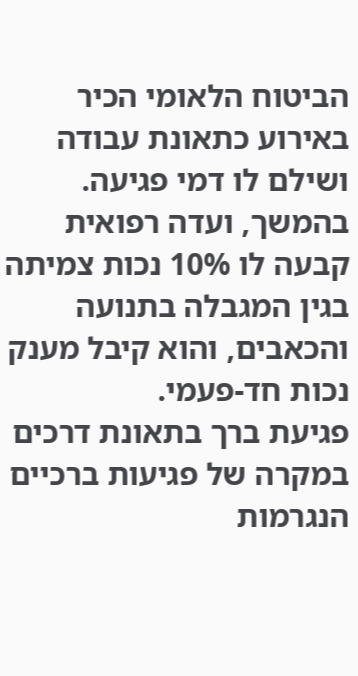הביטוח הלאומי הכיר באירוע כתאונת עבודה ושילם לו דמי פגיעה. בהמשך, ועדה רפואית קבעה לו 10% נכות צמיתה בגין המגבלה בתנועה והכאבים, והוא קיבל מענק נכות חד-פעמי.
פגיעת ברך בתאונת דרכים
במקרה של פגיעות ברכיים הנגרמות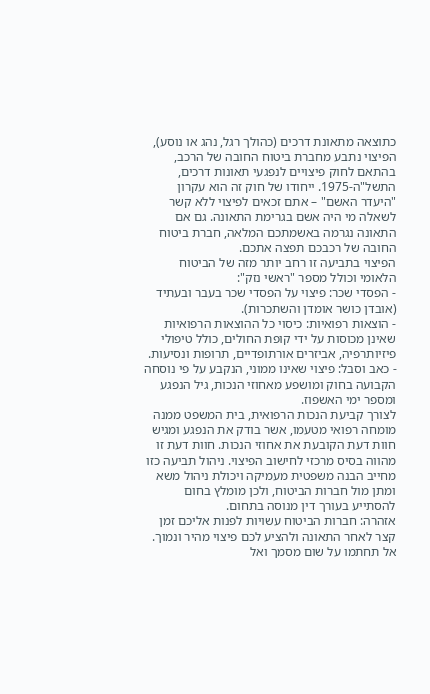כתוצאה מתאונת דרכים (כהולך רגל, נהג או נוסע), הפיצוי נתבע מחברת ביטוח החובה של הרכב, בהתאם לחוק פיצויים לנפגעי תאונות דרכים, התשל"ה-1975. ייחודו של חוק זה הוא עקרון "היעדר האשם" – אתם זכאים לפיצוי ללא קשר לשאלה מי היה אשם בגרימת התאונה. גם אם התאונה נגרמה באשמתכם המלאה, חברת ביטוח החובה של רכבכם תפצה אתכם.
הפיצוי בתביעה זו רחב יותר מזה של הביטוח הלאומי וכולל מספר "ראשי נזק":
- הפסדי שכר: פיצוי על הפסדי שכר בעבר ובעתיד (אובדן כושר אומדן והשתכרות).
- הוצאות רפואיות: כיסוי כל ההוצאות הרפואיות שאינן מכוסות על ידי קופת החולים, כולל טיפולי פיזיותרפיה, אביזרים אורתופדיים, תרופות ונסיעות.
- כאב וסבל: פיצוי שאינו ממוני, הנקבע על פי נוסחה הקבועה בחוק ומושפע מאחוזי הנכות, גיל הנפגע ומספר ימי האשפוז.
לצורך קביעת הנכות הרפואית, בית המשפט ממנה מומחה רפואי מטעמו, אשר בודק את הנפגע ומגיש חוות דעת הקובעת את אחוזי הנכות. חוות דעת זו מהווה בסיס מרכזי לחישוב הפיצוי. ניהול תביעה כזו מחייב הבנה משפטית מעמיקה ויכולת ניהול משא ומתן מול חברות הביטוח, ולכן מומלץ בחום להסתייע בעורך דין מנוסה בתחום.
אזהרה: חברות הביטוח עשויות לפנות אליכם זמן קצר לאחר התאונה ולהציע לכם פיצוי מהיר ונמוך. אל תחתמו על שום מסמך ואל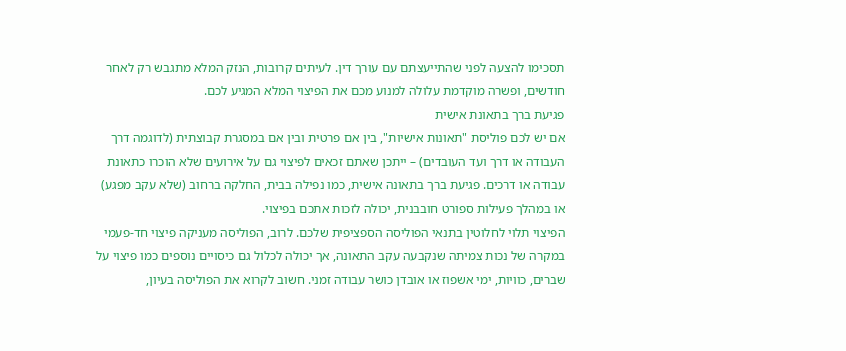תסכימו להצעה לפני שהתייעצתם עם עורך דין. לעיתים קרובות, הנזק המלא מתגבש רק לאחר חודשים, ופשרה מוקדמת עלולה למנוע מכם את הפיצוי המלא המגיע לכם.
פגיעת ברך בתאונת אישית
אם יש לכם פוליסת "תאונות אישיות", בין אם פרטית ובין אם במסגרת קבוצתית (לדוגמה דרך העבודה או דרך ועד העובדים) – ייתכן שאתם זכאים לפיצוי גם על אירועים שלא הוכרו כתאונת עבודה או דרכים. פגיעת ברך בתאונה אישית, כמו נפילה בבית, החלקה ברחוב (שלא עקב מפגע) או במהלך פעילות ספורט חובבנית, יכולה לזכות אתכם בפיצוי.
הפיצוי תלוי לחלוטין בתנאי הפוליסה הספציפית שלכם. לרוב, הפוליסה מעניקה פיצוי חד-פעמי במקרה של נכות צמיתה שנקבעה עקב התאונה, אך יכולה לכלול גם כיסויים נוספים כמו פיצוי על שברים, כוויות, ימי אשפוז או אובדן כושר עבודה זמני. חשוב לקרוא את הפוליסה בעיון,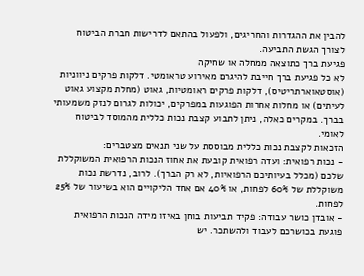להבין את ההגדרות והחריגים, ולפעול בהתאם לדרישות חברת הביטוח לצורך הגשת התביעה.
פגיעת ברך כתוצאה ממחלה או שחיקה
לא כל פגיעת ברך חייבת להיגרם מאירוע טראומטי. דלקות פרקים ניווניות (אוסטאוארתריטיס), דלקות פרקים ראומטיות, גאוט (מחלת מקצוע גאוט לעיתים) או מחלות אחרות הפוגעות במפרקים, יכולות לגרום לנזק משמעותי בברך. במקרים כאלה, ניתן לתבוע קצבת נכות כללית מהמוסד לביטוח לאומי.
הזכאות לקצבת נכות כללית מבוססת על שני תנאים מצטברים:
- נכות רפואית: ועדה רפואית קובעת את אחוז הנכות הרפואית המשוקללת שלכם (מכלל בעיותיכם הרפואיות, לא רק הברך). לרוב, נדרשת נכות משוקללת של 60% לפחות, או 40% אם אחד הליקויים הוא בשיעור של 25% לפחות.
- אובדן כושר עבודה: פקיד תביעות בוחן באיזו מידה הנכות הרפואית פוגעת בכושרכם לעבוד ולהשתכר. יש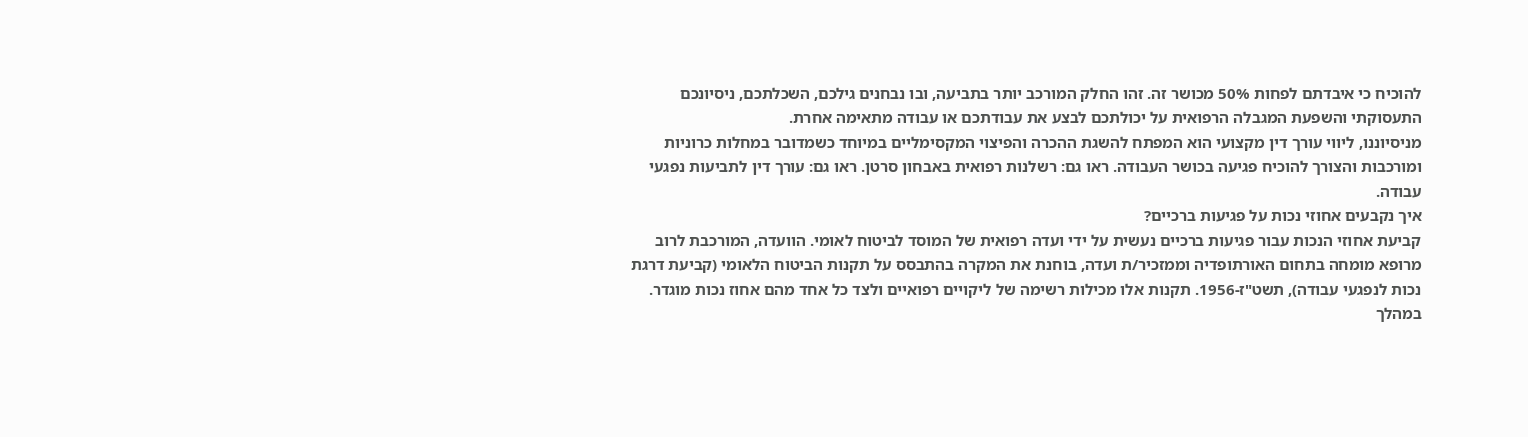להוכיח כי איבדתם לפחות 50% מכושר זה. זהו החלק המורכב יותר בתביעה, ובו נבחנים גילכם, השכלתכם, ניסיונכם התעסוקתי והשפעת המגבלה הרפואית על יכולתכם לבצע את עבודתכם או עבודה מתאימה אחרת.
מניסיוננו, ליווי עורך דין מקצועי הוא המפתח להשגת ההכרה והפיצוי המקסימליים במיוחד כשמדובר במחלות כרוניות ומורכבות והצורך להוכיח פגיעה בכושר העבודה. ראו גם: רשלנות רפואית באבחון סרטן. ראו גם: עורך דין לתביעות נפגעי עבודה.
איך נקבעים אחוזי נכות על פגיעות ברכיים?
קביעת אחוזי הנכות עבור פגיעות ברכיים נעשית על ידי ועדה רפואית של המוסד לביטוח לאומי. הוועדה, המורכבת לרוב מרופא מומחה בתחום האורתופדיה וממזכיר/ת ועדה, בוחנת את המקרה בהתבסס על תקנות הביטוח הלאומי (קביעת דרגת נכות לנפגעי עבודה), תשט"ז-1956. תקנות אלו מכילות רשימה של ליקויים רפואיים ולצד כל אחד מהם אחוז נכות מוגדר.
במהלך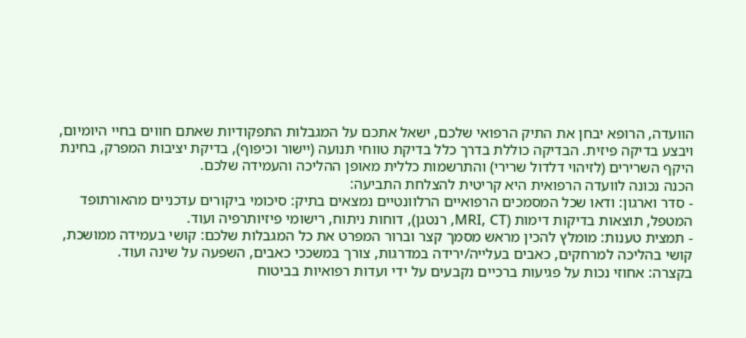הוועדה, הרופא יבחן את התיק הרפואי שלכם, ישאל אתכם על המגבלות התפקודיות שאתם חווים בחיי היומיום, ויבצע בדיקה פיזית. הבדיקה כוללת בדרך כלל בדיקת טווחי תנועה (יישור וכיפוף), בדיקת יציבות המפרק, בחינת היקף השרירים (לזיהוי דלדול שרירי) והתרשמות כללית מאופן ההליכה והעמידה שלכם.
הכנה נכונה לוועדה הרפואית היא קריטית להצלחת התביעה:
- סדר וארגון: ודאו שכל המסמכים הרפואיים הרלוונטיים נמצאים בתיק: סיכומי ביקורים עדכניים מהאורתופד המטפל, תוצאות בדיקות דימות (MRI, CT, רנטגן), דוחות ניתוח, רישומי פיזיותרפיה ועוד.
- תמצית טענות: מומלץ להכין מראש מסמך קצר וברור המפרט את כל המגבלות שלכם: קושי בעמידה ממושכת, קושי בהליכה למרחקים, כאבים בעלייה/ירידה במדרגות, צורך במשככי כאבים, השפעה על שינה ועוד.
בקצרה: אחוזי נכות על פגיעות ברכיים נקבעים על ידי ועדות רפואיות בביטוח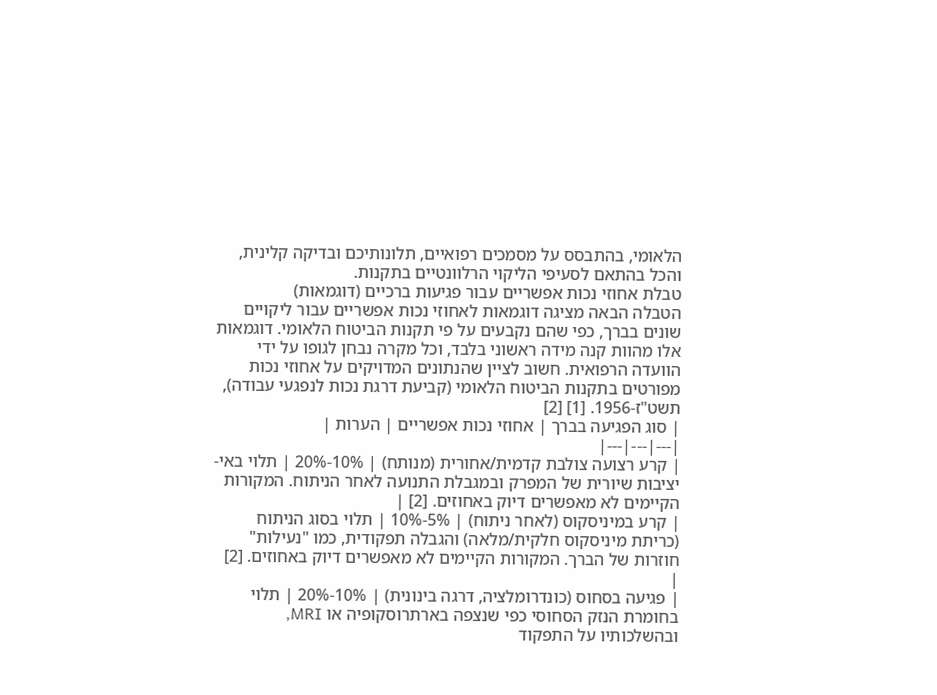הלאומי, בהתבסס על מסמכים רפואיים, תלונותיכם ובדיקה קלינית, והכל בהתאם לסעיפי הליקוי הרלוונטיים בתקנות.
טבלת אחוזי נכות אפשריים עבור פגיעות ברכיים (דוגמאות)
הטבלה הבאה מציגה דוגמאות לאחוזי נכות אפשריים עבור ליקויים שונים בברך, כפי שהם נקבעים על פי תקנות הביטוח הלאומי. דוגמאות אלו מהוות קנה מידה ראשוני בלבד, וכל מקרה נבחן לגופו על ידי הוועדה הרפואית. חשוב לציין שהנתונים המדויקים על אחוזי נכות מפורטים בתקנות הביטוח הלאומי (קביעת דרגת נכות לנפגעי עבודה), תשט"ז-1956. [1] [2]
| סוג הפגיעה בברך | אחוזי נכות אפשריים | הערות |
|---|---|---|
| קרע רצועה צולבת קדמית/אחורית (מנותח) | 10%-20% | תלוי באי-יציבות שיורית של המפרק ובמגבלת התנועה לאחר הניתוח. המקורות הקיימים לא מאפשרים דיוק באחוזים. [2] |
| קרע במיניסקוס (לאחר ניתוח) | 5%-10% | תלוי בסוג הניתוח (כריתת מיניסקוס חלקית/מלאה) והגבלה תפקודית, כמו "נעילות" חוזרות של הברך. המקורות הקיימים לא מאפשרים דיוק באחוזים. [2] |
| פגיעה בסחוס (כונדרומלציה, דרגה בינונית) | 10%-20% | תלוי בחומרת הנזק הסחוסי כפי שנצפה בארתרוסקופיה או MRI, ובהשלכותיו על התפקוד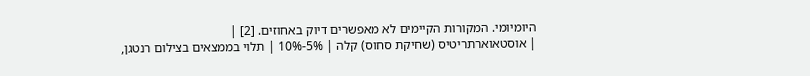היומיומי. המקורות הקיימים לא מאפשרים דיוק באחוזים. [2] |
| אוסטאוארתריטיס (שחיקת סחוס) קלה | 5%-10% | תלוי בממצאים בצילום רנטגן,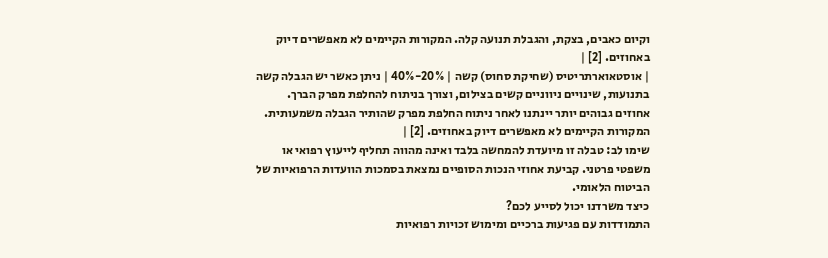וקיום כאבים, בצקת, והגבלת תנועה קלה. המקורות הקיימים לא מאפשרים דיוק באחוזים. [2] |
| אוסטאוארתריטיס (שחיקת סחוס) קשה | 20%-40% | ניתן כאשר יש הגבלה קשה בתנועות, שינויים ניווניים קשים בצילום, וצורך בניתוח להחלפת מפרק הברך. אחוזים גבוהים יותר יינתנו לאחר ניתוח החלפת מפרק שהותיר הגבלה משמעותית. המקורות הקיימים לא מאפשרים דיוק באחוזים. [2] |
שימו לב: טבלה זו מיועדת להמחשה בלבד ואינה מהווה תחליף לייעוץ רפואי או משפטי פרטני. קביעת אחוזי הנכות הסופיים נמצאת בסמכות הוועדות הרפואיות של הביטוח הלאומי.
כיצד משרדנו יכול לסייע לכם?
התמודדות עם פגיעות ברכיים ומימוש זכויות רפואיות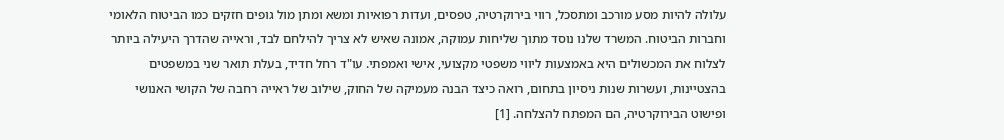עלולה להיות מסע מורכב ומתסכל, רווי בירוקרטיה, טפסים, ועדות רפואיות ומשא ומתן מול גופים חזקים כמו הביטוח הלאומי וחברות הביטוח. המשרד שלנו נוסד מתוך שליחות עמוקה, אמונה שאיש לא צריך להילחם לבד, וראייה שהדרך היעילה ביותר לצלוח את המכשולים היא באמצעות ליווי משפטי מקצועי, אישי ואמפתי. עו"ד רחל חדיד, בעלת תואר שני במשפטים בהצטיינות, ועשרות שנות ניסיון בתחום, רואה כיצד הבנה מעמיקה של החוק, שילוב של ראייה רחבה של הקושי האנושי ופישוט הבירוקרטיה, הם המפתח להצלחה. [1]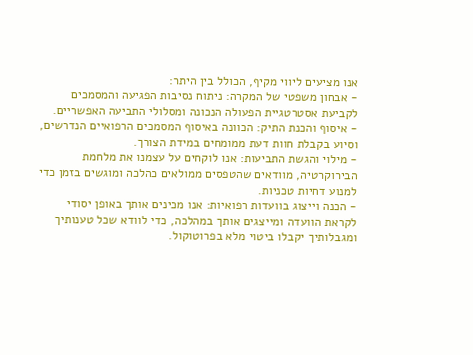אנו מציעים ליווי מקיף, הכולל בין היתר:
- אבחון משפטי של המקרה: ניתוח נסיבות הפגיעה והמסמכים לקביעת אסטרטגיית הפעולה הנכונה ומסלולי התביעה האפשריים.
- איסוף והכנת התיק: הכוונה באיסוף המסמכים הרפואיים הנדרשים, וסיוע בקבלת חוות דעת ממומחים במידת הצורך.
- מילוי והגשת התביעות: אנו לוקחים על עצמנו את מלחמת הבירוקרטיה, מוודאים שהטפסים ממולאים כהלכה ומוגשים בזמן כדי למנוע דחיות טכניות.
- הכנה וייצוג בוועדות רפואיות: אנו מכינים אותך באופן יסודי לקראת הוועדה ומייצגים אותך במהלכה, כדי לוודא שכל טענותיך ומגבלותיך יקבלו ביטוי מלא בפרוטוקול.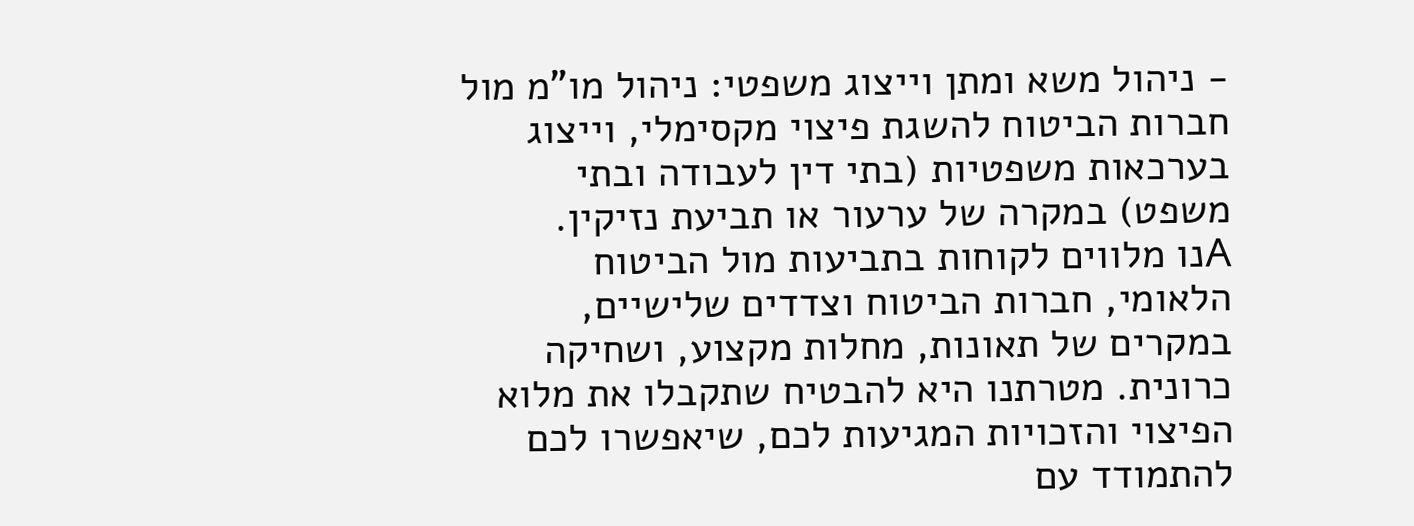- ניהול משא ומתן וייצוג משפטי: ניהול מו"מ מול חברות הביטוח להשגת פיצוי מקסימלי, וייצוג בערכאות משפטיות (בתי דין לעבודה ובתי משפט) במקרה של ערעור או תביעת נזיקין.
Aנו מלווים לקוחות בתביעות מול הביטוח הלאומי, חברות הביטוח וצדדים שלישיים, במקרים של תאונות, מחלות מקצוע, ושחיקה כרונית. מטרתנו היא להבטיח שתקבלו את מלוא הפיצוי והזכויות המגיעות לכם, שיאפשרו לכם להתמודד עם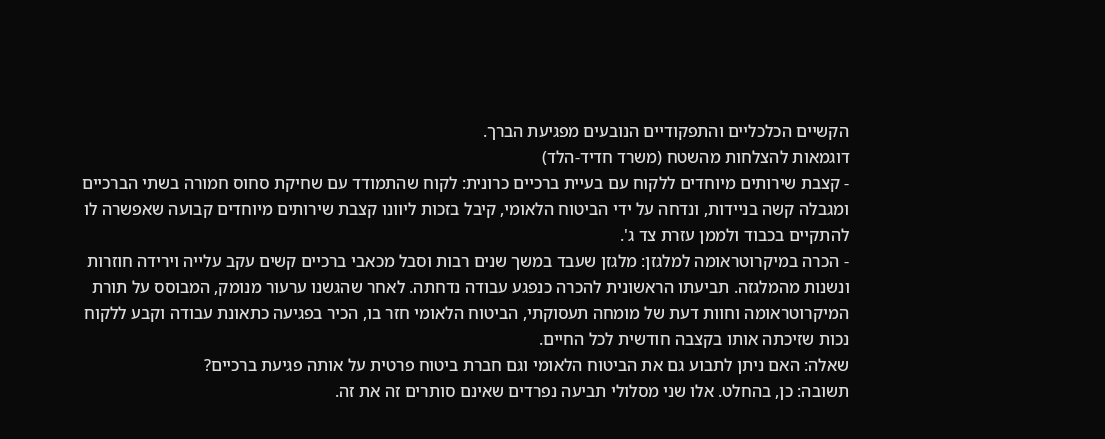הקשיים הכלכליים והתפקודיים הנובעים מפגיעת הברך.
דוגמאות להצלחות מהשטח (משרד חדיד-הלד)
- קצבת שירותים מיוחדים ללקוח עם בעיית ברכיים כרונית: לקוח שהתמודד עם שחיקת סחוס חמורה בשתי הברכיים ומגבלה קשה בניידות, ונדחה על ידי הביטוח הלאומי, קיבל בזכות ליוונו קצבת שירותים מיוחדים קבועה שאפשרה לו להתקיים בכבוד ולממן עזרת צד ג'.
- הכרה במיקרוטראומה למלגזן: מלגזן שעבד במשך שנים רבות וסבל מכאבי ברכיים קשים עקב עלייה וירידה חוזרות ונשנות מהמלגזה. תביעתו הראשונית להכרה כנפגע עבודה נדחתה. לאחר שהגשנו ערעור מנומק, המבוסס על תורת המיקרוטראומה וחוות דעת של מומחה תעסוקתי, הביטוח הלאומי חזר בו, הכיר בפגיעה כתאונת עבודה וקבע ללקוח נכות שזיכתה אותו בקצבה חודשית לכל החיים.
שאלה: האם ניתן לתבוע גם את הביטוח הלאומי וגם חברת ביטוח פרטית על אותה פגיעת ברכיים?
תשובה: כן, בהחלט. אלו שני מסלולי תביעה נפרדים שאינם סותרים זה את זה.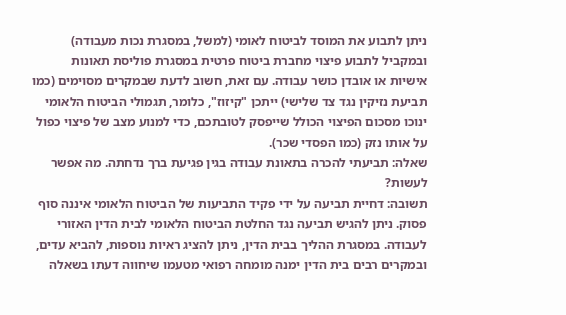ניתן לתבוע את המוסד לביטוח לאומי (למשל, במסגרת נכות מעבודה) ובמקביל לתבוע פיצוי מחברת ביטוח פרטית במסגרת פוליסת תאונות אישיות או אובדן כושר עבודה. עם זאת, חשוב לדעת שבמקרים מסוימים (כמו תביעת נזיקין נגד צד שלישי) ייתכן "קיזוז", כלומר, תגמולי הביטוח הלאומי ינוכו מסכום הפיצוי הכולל שייפסק לטובתכם, כדי למנוע מצב של פיצוי כפול על אותו נזק (כמו הפסדי שכר).
שאלה: תביעתי להכרה בתאונת עבודה בגין פגיעת ברך נדחתה. מה אפשר לעשות?
תשובה: דחיית תביעה על ידי פקיד התביעות של הביטוח הלאומי איננה סוף פסוק. ניתן להגיש תביעה נגד החלטת הביטוח הלאומי לבית הדין האזורי לעבודה. במסגרת ההליך בבית הדין, ניתן להציג ראיות נוספות, להביא עדים, ובמקרים רבים בית הדין ימנה מומחה רפואי מטעמו שיחווה דעתו בשאלה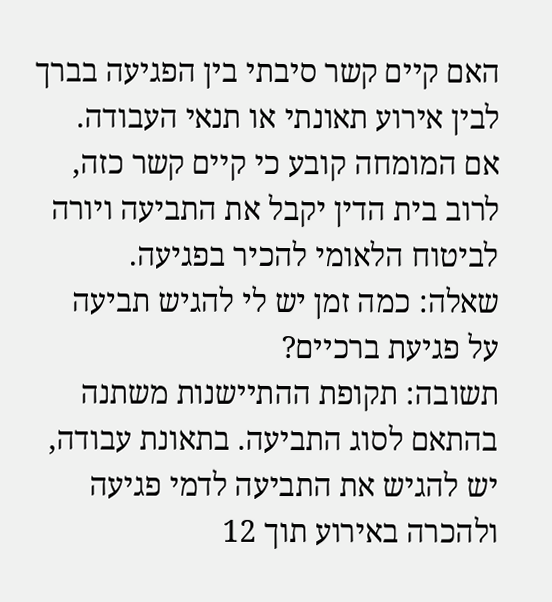האם קיים קשר סיבתי בין הפגיעה בברך לבין אירוע תאונתי או תנאי העבודה. אם המומחה קובע כי קיים קשר כזה, לרוב בית הדין יקבל את התביעה ויורה לביטוח הלאומי להכיר בפגיעה.
שאלה: כמה זמן יש לי להגיש תביעה על פגיעת ברכיים?
תשובה: תקופת ההתיישנות משתנה בהתאם לסוג התביעה. בתאונת עבודה, יש להגיש את התביעה לדמי פגיעה ולהכרה באירוע תוך 12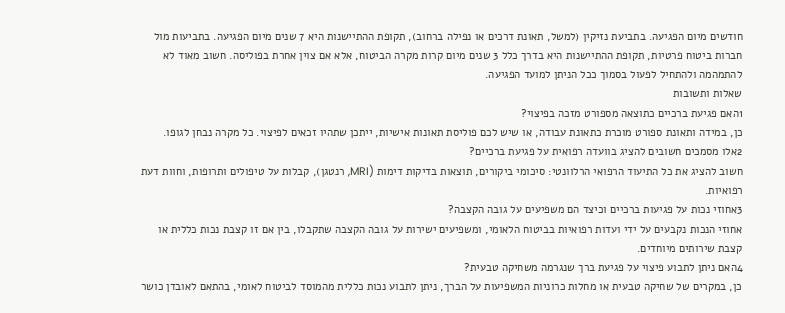חודשים מיום הפגיעה. בתביעת נזיקין (למשל, תאונת דרכים או נפילה ברחוב), תקופת ההתיישנות היא 7 שנים מיום הפגיעה. בתביעות מול חברות ביטוח פרטיות, תקופת ההתיישנות היא בדרך כלל 3 שנים מיום קרות מקרה הביטוח, אלא אם צוין אחרת בפוליסה. חשוב מאוד לא להתמהמה ולהתחיל לפעול בסמוך ככל הניתן למועד הפגיעה.
שאלות ותשובות
1האם פגיעת ברכיים כתוצאה מספורט מזכה בפיצוי?
כן, במידה ותאונת ספורט מוכרת כתאונת עבודה, או שיש לכם פוליסת תאונות אישיות, ייתכן שתהיו זכאים לפיצוי. כל מקרה נבחן לגופו.
2אלו מסמכים חשובים להציג בוועדה רפואית על פגיעת ברכיים?
חשוב להציג את כל התיעוד הרפואי הרלוונטי: סיכומי ביקורים, תוצאות בדיקות דימות (MRI, רנטגן), קבלות על טיפולים ותרופות, וחוות דעת רפואיות.
3אחוזי נכות על פגיעות ברכיים וכיצד הם משפיעים על גובה הקצבה?
אחוזי הנכות נקבעים על ידי ועדות רפואיות בביטוח הלאומי, ומשפיעים ישירות על גובה הקצבה שתקבלו, בין אם זו קצבת נכות כללית או קצבת שירותים מיוחדים.
4האם ניתן לתבוע פיצוי על פגיעת ברך שנגרמה משחיקה טבעית?
כן, במקרים של שחיקה טבעית או מחלות כרוניות המשפיעות על הברך, ניתן לתבוע נכות כללית מהמוסד לביטוח לאומי, בהתאם לאובדן כושר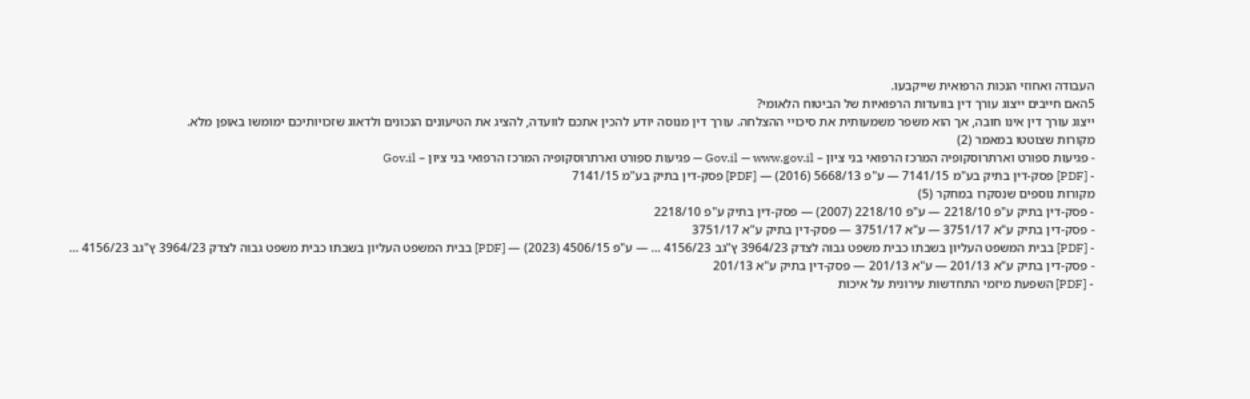העבודה ואחוזי הנכות הרפואית שייקבעו.
5האם חייבים ייצוג עורך דין בוועדות הרפואיות של הביטוח הלאומי?
ייצוג עורך דין אינו חובה, אך הוא משפר משמעותית את סיכויי ההצלחה. עורך דין מנוסה יודע להכין אתכם לוועדה, להציג את הטיעונים הנכונים ולדאוג שזכויותיכם ימומשו באופן מלא.
מקורות שצוטטו במאמר (2)
- פגיעות ספורט וארתרוסקופיה המרכז הרפואי בני ציון – Gov.il — www.gov.il — פגיעות ספורט וארתרוסקופיה המרכז הרפואי בני ציון – Gov.il
- [PDF] פסק-דין בתיק בע"מ 7141/15 — ע"פ 5668/13 (2016) — [PDF] פסק-דין בתיק בע"מ 7141/15
מקורות נוספים שנסקרו במחקר (5)
- פסק-דין בתיק ע"פ 2218/10 — ע"פ 2218/10 (2007) — פסק-דין בתיק ע"פ 2218/10
- פסק-דין בתיק ע"א 3751/17 — ע"א 3751/17 — פסק-דין בתיק ע"א 3751/17
- [PDF] בבית המשפט העליון בשבתו כבית משפט גבוה לצדק 3964/23 ץ"גב 4156/23 … — ע"פ 4506/15 (2023) — [PDF] בבית המשפט העליון בשבתו כבית משפט גבוה לצדק 3964/23 ץ"גב 4156/23 …
- פסק-דין בתיק ע"א 201/13 — ע"א 201/13 — פסק-דין בתיק ע"א 201/13
- [PDF] השפעת מיזמי התחדשות עירונית על איכות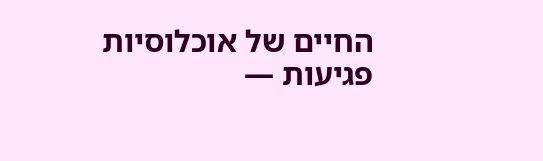החיים של אוכלוסיות פגיעות —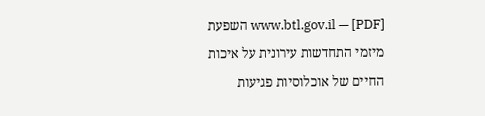www.btl.gov.il — [PDF] השפעת מיזמי התחדשות עירונית על איכות החיים של אוכלוסיות פגיעות